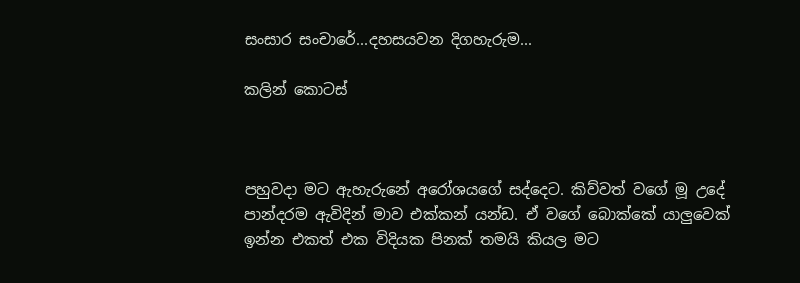සංසාර සංචාරේ...දහසයවන දිගහැරුම...

කලින් කොටස්



පහුවදා මට ඇහැරුනේ අරෝශයගේ සද්දෙට. කිව්වත් වගේ මූ උදේ පාන්දරම ඇවිදින් මාව එක්කන් යන්ඩ. ඒ වගේ බොක්කේ යාලුවෙක් ඉන්න එකත් එක විදියක පිනක් තමයි කියල මට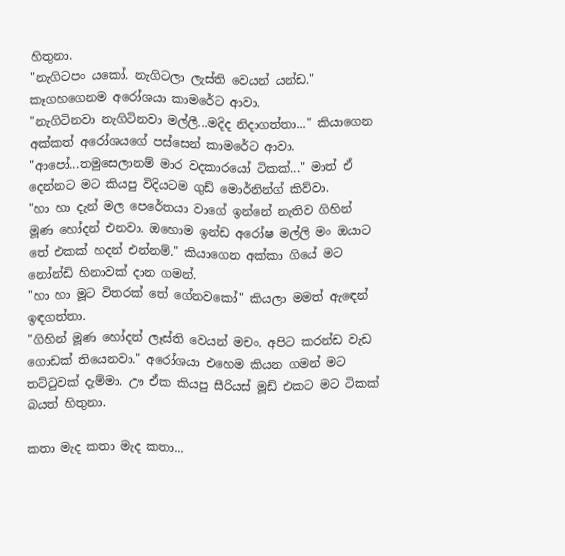හිතුනා.
"නැගිටපං යකෝ. නැගිටලා ලැස්ති වෙයන් යන්ඩ." කෑගහගෙනම අරෝශයා කාමරේට ආවා.
"නැගිටිනවා නැගිටිනවා මල්ලී...මදිද නිදාගත්තා..." කියාගෙන අක්කත් අරෝශයගේ පස්සෙන් කාමරේට ආවා.
"ආපෝ...තමුසෙලානම් මාර වදකාරයෝ ටිකක්..." මාත් ඒ දෙන්නට මට කියපු විදියටම ගුඩ් මොර්නින්ග් කිව්වා.
"හා හා දැන් මල පෙරේතයා වාගේ ඉන්නේ නැතිව ගිහින් මූණ හෝදන් එනවා. ඔහොම ඉන්ඩ අරෝෂ මල්ලි මං ඔයාට තේ එකක් හදන් එන්නම්." කියාගෙන අක්කා ගියේ මට නෝන්ඩි හිනාවක් දාන ගමන්.
"හා හා මූට විතරක් තේ ගේනවකෝ" කියලා මමත් ඇඳෙන් ඉඳගත්තා.
"ගිහින් මූණ හෝදන් ලෑස්ති වෙයන් මචං. අපිට කරන්ඩ වැඩ ගොඩක් තියෙනවා." අරෝශයා එහෙම කියන ගමන් මට තට්ටුවක් දැම්මා. ඌ ඒක කියපු සීරියස් මූඩ් එකට මට ටිකක් බයත් හිතුනා.

කතා මැද කතා මැද කතා...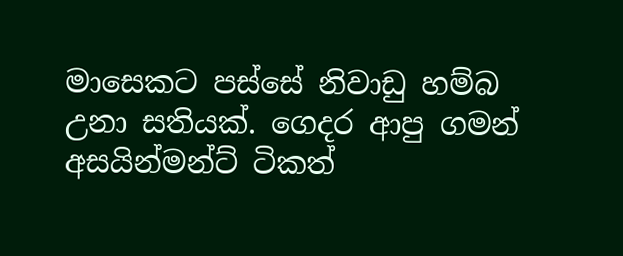මාසෙකට පස්සේ නිවාඩු හම්බ උනා සතියක්. ගෙදර ආපු ගමන් අසයින්මන්ට් ටිකත්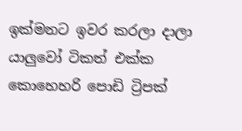ඉක්මනට ඉවර කරලා දාලා යාලුවෝ ටිකත් එක්ක කොහෙහරි පොඩි ට්‍රිපක්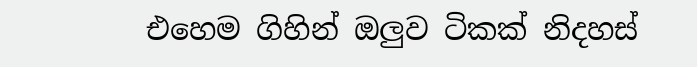එහෙම ගිහින් ඔලුව ටිකක් නිදහස්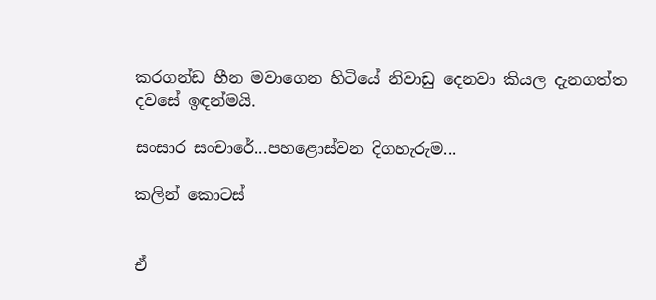කරගන්ඩ හීන මවාගෙන හිටියේ නිවාඩු දෙනවා කියල දැනගත්ත දවසේ ඉඳන්මයි.

සංසාර සංචාරේ...පහළොස්වන දිගහැරුම...

කලින් කොටස්


ඒ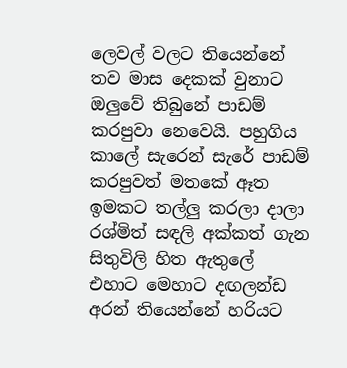ලෙවල් වලට තියෙන්නේ තව මාස දෙකක් වුනාට ඔලුවේ තිබුනේ පාඩම් කරපුවා නෙවෙයි. පහුගිය කාලේ සැරෙන් සැරේ පාඩම් කරපුවත් මතකේ ඈත ඉමකට තල්ලු කරලා දාලා රශ්මිත් සඳලි අක්කත් ගැන සිතුවිලි හිත ඇතුලේ එහාට මෙහාට දඟලන්ඩ අරන් තියෙන්නේ හරියට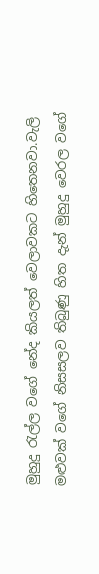මුහුදු රැල්ල වගේ නේද කියලත් වෙලාවකට හිතෙනවා.වැලි මළුවක් වගේ නිසසලව තිබුණු හිත දැන් මුහුදු වෙරල වගේ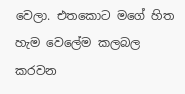වෙලා. එතකොට මගේ හිත හැම වෙලේම කලබල කරවන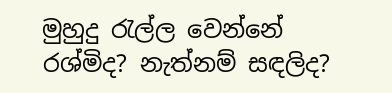මුහුදු රැල්ල වෙන්නේ රශ්මිද? නැත්නම් සඳලිද?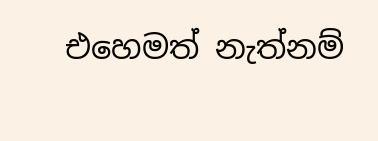එහෙමත් නැත්නම්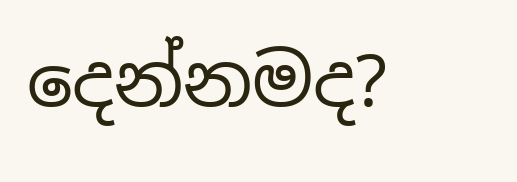දෙන්නමද?